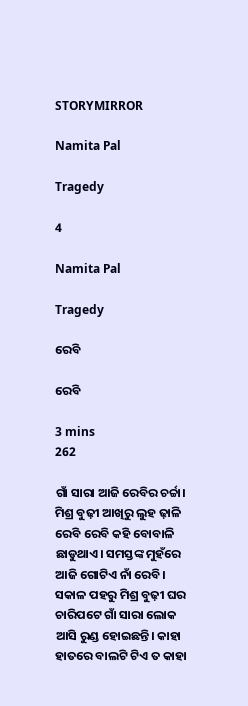STORYMIRROR

Namita Pal

Tragedy

4

Namita Pal

Tragedy

ରେବି

ରେବି

3 mins
262

ଗାଁ ସାରା ଆଜି ରେବିର ଚର୍ଚ୍ଚା। ମିଶ୍ର ବୁଢ଼ୀ ଆଖିରୁ ଲୁହ ଢ଼ାଳି ରେବି ରେବି କହି ବୋବାଳି ଛାଡୁଥାଏ। ସମସ୍ତଙ୍କ ମୁହଁରେ ଆଜି ଗୋଟିଏ ନାଁ ରେବି। ସକାଳ ପହରୁ ମିଶ୍ର ବୁଢ଼ୀ ଘର ଚାରିପଟେ ଗାଁ ସାରା ଲୋକ ଆସି ରୁଣ୍ଡ ହୋଇଛନ୍ତି। କାହା ହାତରେ ବାଲଟି ଟିଏ ତ କାହା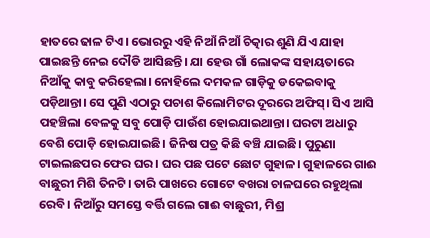ହାତରେ ଢାଳ ଟିଏ। ଭୋରରୁ ଏହି ନିଆଁ ନିଆଁ ଚିତ୍କାର ଶୁଣି ଯିଏ ଯାହା ପାଇଛନ୍ତି ନେଇ ଦୌଡି ଆସିଛନ୍ତି। ଯା ହେଉ ଗାଁ ଲୋକଙ୍କ ସହାୟତାରେ ନିଆଁକୁ କାବୁ କରିହେଲା। ନୋହିଲେ ଦମକଳ ଗାଡ଼ିକୁ ଡକେଇବାକୁ ପଡ଼ିଥାନ୍ତା। ସେ ପୁଣି ଏଠାରୁ ପଚାଶ କିଲୋମିଟର ଦୂରରେ ଅଫିସ୍। ସିଏ ଆସି ପହଞ୍ଚିଲା ବେଳକୁ ସବୁ ପୋଡ଼ି ପାଉଁଶ ହୋଇଯାଇଥାନ୍ତା। ଘରଟା ଅଧାରୁ ବେଶି ପୋଡ଼ି ହୋଇଯାଇଛି। ଜିନିଷ ପତ୍ର କିଛି ବଞ୍ଚି ଯାଇଛି। ପୁରୁଣା ଟାଇଲଛପର ଫେର ଘର । ଘର ପଛ ପଟେ ଛୋଟ ଗୁହାଳ। ଗୁହାଳରେ ଗାଈ ବାଛୁରୀ ମିଶି ତିନଟି। ତାରି ପାଖରେ ଗୋଟେ ବଖରା ଚାଳଘରେ ରହୁଥିଲା ରେବି। ନିଆଁରୁ ସମସ୍ତେ ବର୍ତ୍ତି ଗଲେ ଗାଈ ବାଛୁରୀ, ମିଶ୍ର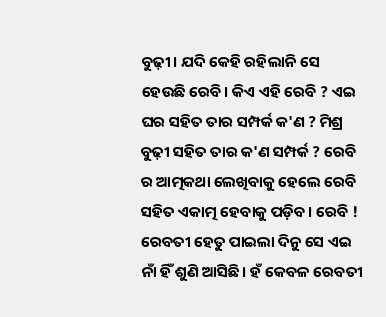ବୁଢ଼ୀ। ଯଦି କେହି ରହିଲାନି ସେ ହେଉଛି ରେବି। କିଏ ଏହି ରେବି ? ଏଇ ଘର ସହିତ ତାର ସମ୍ପର୍କ କ'ଣ ? ମିଶ୍ର ବୁଢ଼ୀ ସହିତ ତାର କ'ଣ ସମ୍ପର୍କ ? ରେବି ର ଆତ୍ମକଥା ଲେଖିବାକୁ ହେଲେ ରେବି ସହିତ ଏକାତ୍ମ ହେବାକୁ ପଡ଼ିବ। ରେବି ! ରେବତୀ ହେତୁ ପାଇଲା ଦିନୁ ସେ ଏଇ ନାଁ ହିଁ ଶୁଣି ଆସିଛି। ହଁ କେବଳ ରେବତୀ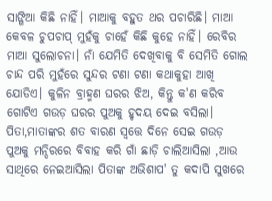ସାଙ୍ଗିଆ କିଛି ନାହିଁ। ମାଆକୁ ବହୁତ ଥର ପଚାରିଛି। ମାଆ କେବଳ ଚୁପଚାପ୍ ମୁହଁକୁ ଚାହେଁ କିଛି କୁହେ ନାହିଁ। ରେବିର ମାଆ ସୁଲୋଚନା। ନାଁ ଯେମିତି ଦେଖିବାକୁ ବି ସେମିତି ଗୋଲ ଚାନ୍ଦ ପରି ମୁହଁରେ ସୁନ୍ଦର ଟଣା ଟଣା କଥାକୁହା ଆଖି ଯୋଡିଏ। କୁଳିନ ବ୍ରାହ୍ମଣ ଘରର ଝିଅ, କିନ୍ତୁ କ'ଣ କରିବ ଗୋଟିଏ ଗଉଡ଼ ଘରର ପୁଅକୁ ହୃଦୟ ଦେଇ ବସିଲା। ପିତା,ମାତାଙ୍କର ଶତ ବାରଣ ସ୍ବତ୍ତେ ଦିନେ ସେଇ ଗଉଡ଼ ପୁଅକୁ ମନ୍ଦିରରେ ବିବାହ କରି ଗାଁ ଛାଡ଼ି ଚାଲିଆସିଲା ,ଆଉ ସାଥିରେ ନେଇଆସିଲା ପିତାଙ୍କ ଅଭିଶାପ' ତୁ କଦାପି ସୁଖରେ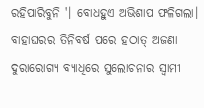ରହିପାରିବୁନି '। ବୋଧହୁଏ ଅଭିଶାପ ଫଳିଗଲା। ବାହାଘରର ତିନିବର୍ଷ ପରେ ହଠାତ୍ ଅଜଣା ଦୁରାରୋଗ୍ଯ ବ୍ଯାଧିରେ ସୁଲୋଚନାର ସ୍ବାମୀ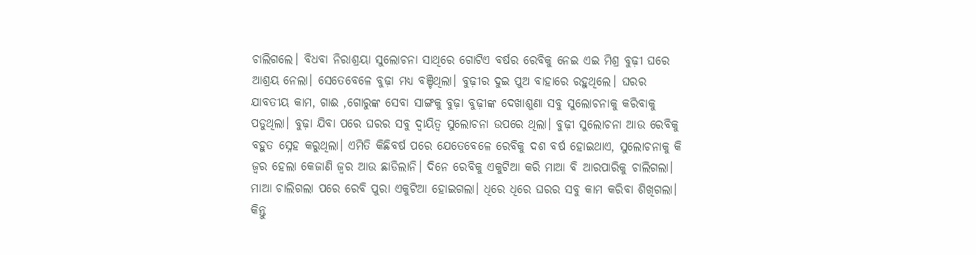ଚାଲିଗଲେ। ବିଧବା ନିରାଶ୍ରୟା ସୁଲୋଚନା ସାଥିରେ ଗୋଟିଏ ବର୍ଷର ରେବିକୁ ନେଇ ଏଇ ମିଶ୍ର ବୁଢ଼ୀ ଘରେ ଆଶ୍ରୟ ନେଲା। ସେତେବେଳେ ବୁଢ଼ା ମଧ୍ଯ ବଞ୍ଚିଥିଲା। ବୁଢ଼ୀର ଦୁଇ ପୁଅ ବାହାରେ ରହୁଥିଲେ। ଘରର ଯାବତୀୟ କାମ, ଗାଈ ,ଗୋରୁଙ୍କ ସେବା ସାଙ୍ଗକୁ ବୁଢ଼ା ବୁଢ଼ୀଙ୍କ ଦେଖାଶୁଣା ସବୁ ସୁଲୋଚନାକୁ କରିବାକୁ ପଡୁଥିଲା। ବୁଢ଼ା ଯିବା ପରେ ଘରର ସବୁ ଦ୍ବାୟିତ୍ବ ସୁଲୋଚନା ଉପରେ ଥିଲା। ବୁଢ଼ୀ ସୁଲୋଚନା ଆଉ ରେବିକୁ ବହୁତ ସ୍ନେହ କରୁଥିଲା। ଏମିତି କିଛିବର୍ଷ ପରେ ଯେତେବେଳେ ରେବିକୁ ଦଶ ବର୍ଷ ହୋଇଥାଏ, ସୁଲୋଚନାକୁ କି ଜ୍ବର ହେଲା କେଜାଣି ଜ୍ବର ଆଉ ଛାଡିଲାନି। ଦିନେ ରେବିକୁ ଏକୁଟିଆ କରି ମାଆ ବି ଆରପାରିକୁ ଚାଲିଗଲା। ମାଆ ଚାଲିଗଲା ପରେ ରେବି ପୁରା ଏକୁଟିଆ ହୋଇଗଲା। ଧିରେ ଧିରେ ଘରର ସବୁ କାମ କରିବା ଶିଖିଗଲା। କିନ୍ତୁ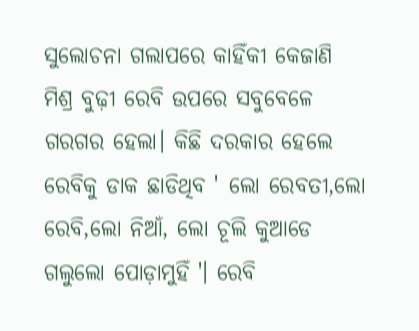ସୁଲୋଚନା ଗଲାପରେ କାହିଁକୀ କେଜାଣି ମିଶ୍ର ବୁଢ଼ୀ ରେବି ଉପରେ ସବୁବେଳେ ଗରଗର ହେଲା। କିଛି ଦରକାର ହେଲେ ରେବିକୁ ଡାକ ଛାଡିଥିବ ' ଲୋ ରେବତୀ,ଲୋ ରେବି,ଲୋ ନିଆଁ, ଲୋ ଚୂଲି କୁଆଡେ ଗଲୁଲୋ ପୋଡ଼ାମୁହିଁ '। ରେବି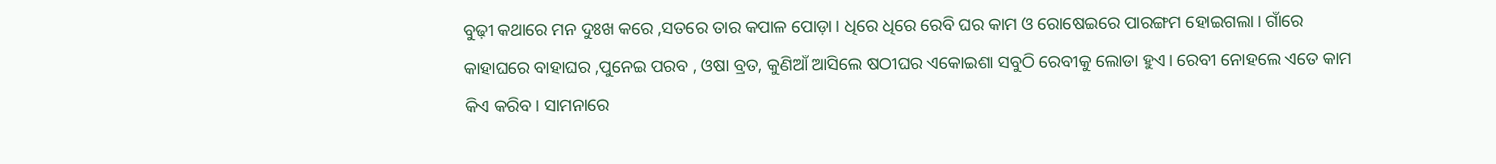ବୁଢ଼ୀ କଥାରେ ମନ ଦୁଃଖ କରେ ,ସତରେ ତାର କପାଳ ପୋଡ଼ା। ଧିରେ ଧିରେ ରେବି ଘର କାମ ଓ ରୋଷେଇରେ ପାରଙ୍ଗମ ହୋଇଗଲା। ଗାଁରେ କାହାଘରେ ବାହାଘର ,ପୁନେଇ ପରବ , ଓଷା ବ୍ରତ, କୁଣିଆଁ ଆସିଲେ ଷଠୀଘର ଏକୋଇଶା ସବୁଠି ରେବୀକୁ ଲୋଡା ହୁଏ। ରେବୀ ନୋହଲେ ଏତେ କାମ କିଏ କରିବ। ସାମନାରେ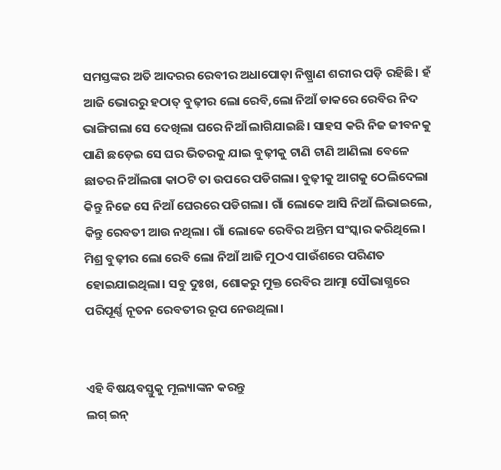ସମସ୍ତଙ୍କର ଅତି ଆଦରର ରେବୀର ଅଧାପୋଡ଼ା ନିଷ୍ପ୍ରାଣ ଶରୀର ପଡ଼ି ରହିଛି। ହଁ ଆଜି ଭୋରରୁ ହଠାତ୍ ବୁଢ଼ୀର ଲୋ ରେବି,ଲୋ ନିଆଁ ଡାକରେ ରେବିର ନିଦ ଭାଙ୍ଗିଗଲା ସେ ଦେଖିଲା ଘରେ ନିଆଁ ଲାଗିଯାଇଛି। ସାହସ କରି ନିଜ ଜୀବନକୁ ପାଣି ଛଡ଼େଇ ସେ ଘର ଭିତରକୁ ଯାଇ ବୁଢ଼ୀକୁ ଟାଣି ଟାଣି ଆଣିଲା ବେଳେ ଛାତର ନିଆଁଲଗା କାଠଟି ତା ଉପରେ ପଡିଗଲା। ବୁଢ଼ୀକୁ ଆଗକୁ ଠେଲିଦେଲା କିନ୍ତୁ ନିଜେ ସେ ନିଆଁ ଘେରରେ ପଡିଗଲା। ଗାଁ ଲୋକେ ଆସି ନିଆଁ ଲିଭାଇଲେ, କିନ୍ତୁ ରେବତୀ ଆଉ ନଥିଲା। ଗାଁ ଲୋକେ ରେବିର ଅନ୍ତିମ ସଂସ୍କାର କରିଥିଲେ। ମିଶ୍ର ବୁଢ଼ୀର ଲୋ ରେବି ଲୋ ନିଆଁ ଆଜି ମୁଠଏ ପାଉଁଶରେ ପରିଣତ ହୋଇଯାଇଥିଲା। ସବୁ ଦୁଃଖ, ଶୋକରୁ ମୁକ୍ତ ରେବିର ଆତ୍ମା ସୌଭାଗ୍ଯରେ ପରିପୂର୍ଣ୍ଣ ନୂତନ ରେବତୀର ରୂପ ନେଉଥିଲା।


ଏହି ବିଷୟବସ୍ତୁକୁ ମୂଲ୍ୟାଙ୍କନ କରନ୍ତୁ
ଲଗ୍ ଇନ୍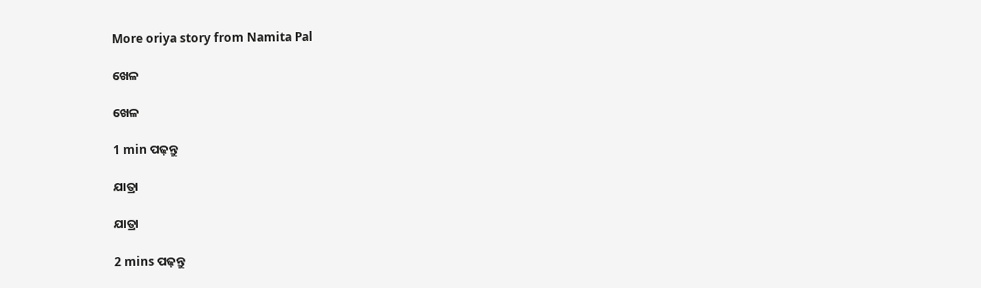More oriya story from Namita Pal

ଖେଳ

ଖେଳ

1 min ପଢ଼ନ୍ତୁ

ଯାତ୍ରା

ଯାତ୍ରା

2 mins ପଢ଼ନ୍ତୁ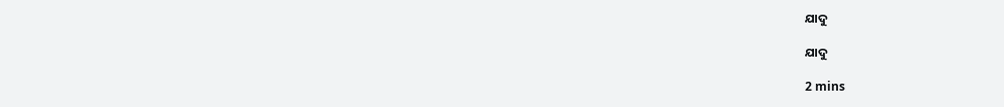ଯାଦୁ

ଯାଦୁ

2 mins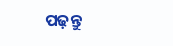ପଢ଼ନ୍ତୁ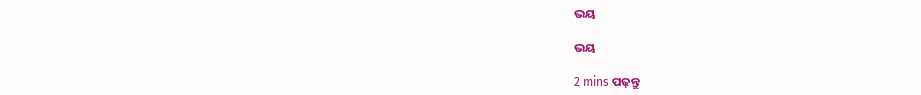ଭୟ

ଭୟ

2 mins ପଢ଼ନ୍ତୁ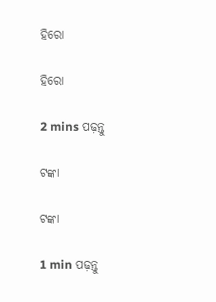ହିରୋ

ହିରୋ

2 mins ପଢ଼ନ୍ତୁ

ଟଙ୍କା

ଟଙ୍କା

1 min ପଢ଼ନ୍ତୁ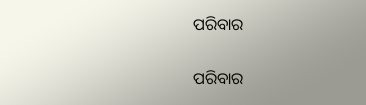ପରିବାର

ପରିବାର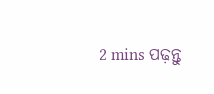2 mins ପଢ଼ନ୍ତୁ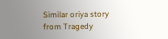Similar oriya story from Tragedy